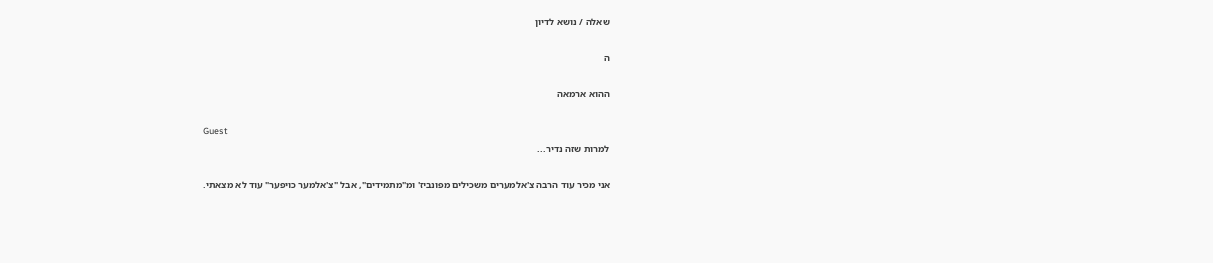שאלה / נושא לדיון

ה

ההוא ארמאה

Guest
למרות שזה נדיר...

אני מכיר עוד הרבה צ'אלמערים משכילים מפונביז' ומ"מתמידים", אבל "צ'אלמער כויפער" עוד לא מצאתי.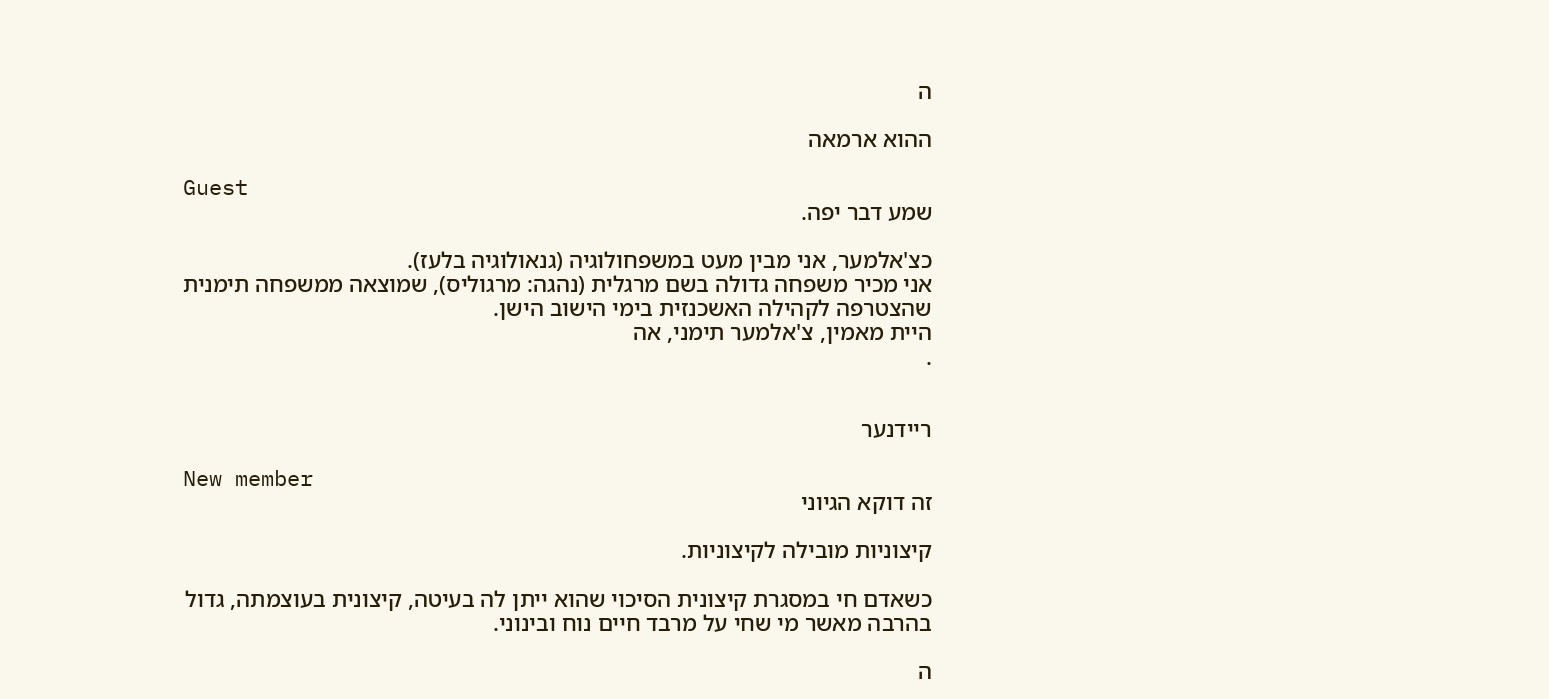ה

ההוא ארמאה

Guest
שמע דבר יפה.

כצ'אלמער, אני מבין מעט במשפחולוגיה (גנאולוגיה בלעז).
אני מכיר משפחה גדולה בשם מרגלית (נהגה: מרגוליס), שמוצאה ממשפחה תימנית שהצטרפה לקהילה האשכנזית בימי הישוב הישן.
היית מאמין, צ'אלמער תימני, אה
.


ריידנער

New member
זה דוקא הגיוני

קיצוניות מובילה לקיצוניות.

כשאדם חי במסגרת קיצונית הסיכוי שהוא ייתן לה בעיטה, קיצונית בעוצמתה, גדול בהרבה מאשר מי שחי על מרבד חיים נוח ובינוני.

ה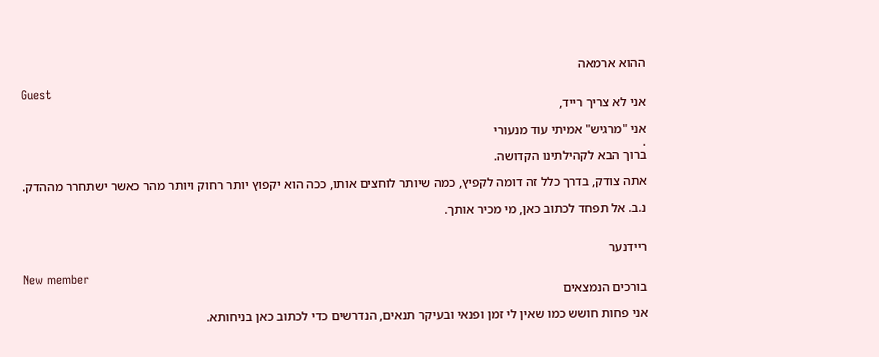ההוא ארמאה

Guest
אני לא צריך רייד,

אני "מרגיש" אמיתי עוד מנעורי
.
ברוך הבא לקהילתינו הקדושה.

אתה צודק, בדרך כלל זה דומה לקפיץ, כמה שיותר לוחצים אותו, ככה הוא יקפוץ יותר רחוק ויותר מהר כאשר ישתחרר מההדק.

נ.ב. אל תפחד לכתוב כאן, מי מכיר אותך.


ריידנער

New member
בורכים הנמצאים

אני פחות חושש כמו שאין לי זמן ופנאי ובעיקר תנאים, הנדרשים כדי לכתוב כאן בניחותא.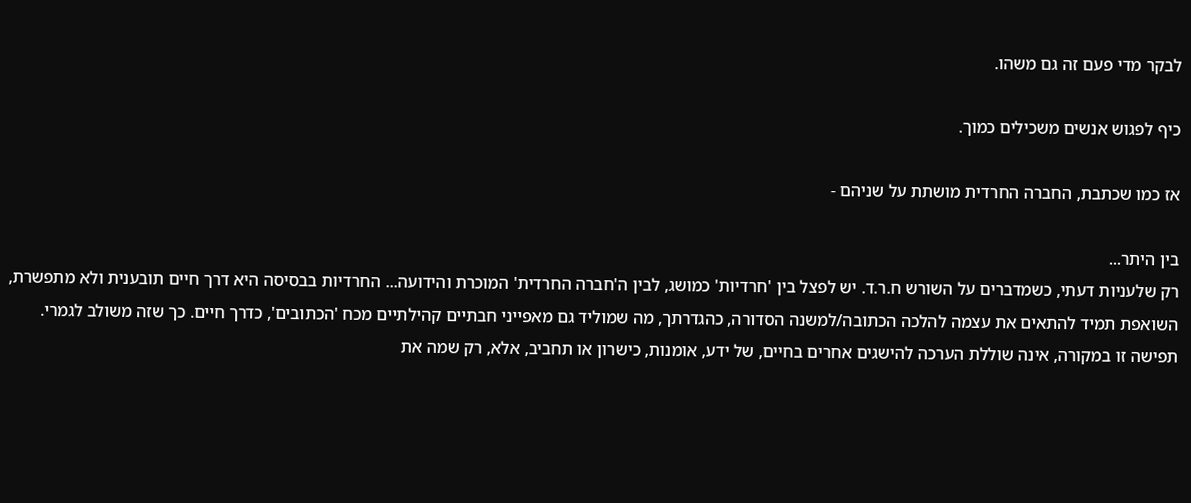לבקר מדי פעם זה גם משהו.

כיף לפגוש אנשים משכילים כמוך.

אז כמו שכתבת, החברה החרדית מושתת על שניהם -

בין היתר...
רק שלעניות דעתי, כשמדברים על השורש ח.ר.ד. יש לפצל בין 'חרדיות' כמושג, לבין ה'חברה החרדית' המוכרת והידועה... החרדיות בבסיסה היא דרך חיים תובענית ולא מתפשרת, השואפת תמיד להתאים את עצמה להלכה הכתובה/למשנה הסדורה, כהגדרתך, מה שמוליד גם מאפייני חבתיים קהילתיים מכח 'הכתובים', כדרך חיים. כך שזה משולב לגמרי. תפישה זו במקורה, אינה שוללת הערכה להישגים אחרים בחיים, של ידע, אומנות, כישרון או תחביב, אלא, רק שמה את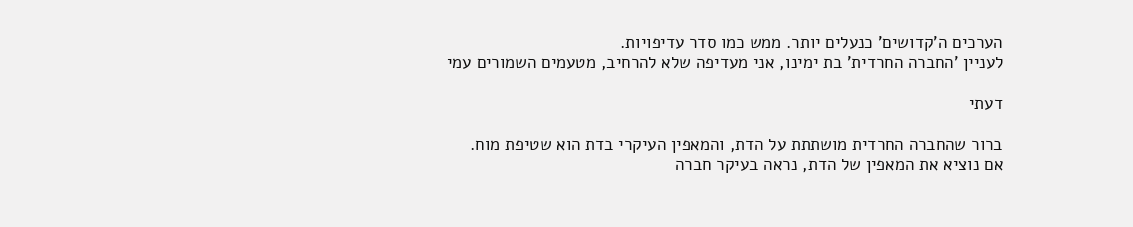הערכים ה'קדושים' כנעלים יותר. ממש כמו סדר עדיפויות.
לעניין 'החברה החרדית' בת ימינו, אני מעדיפה שלא להרחיב, מטעמים השמורים עמי

דעתי

ברור שהחברה החרדית מושתתת על הדת, והמאפין העיקרי בדת הוא שטיפת מוח.
אם נוציא את המאפין של הדת, נראה בעיקר חברה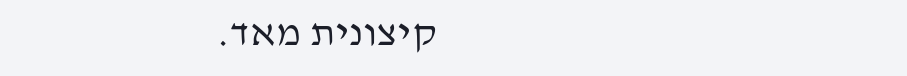קיצונית מאד.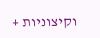וקיצוניות +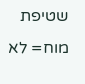שטיפת מוח= לא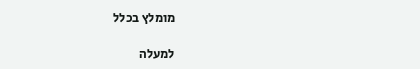מומלץ בכלל

למעלה